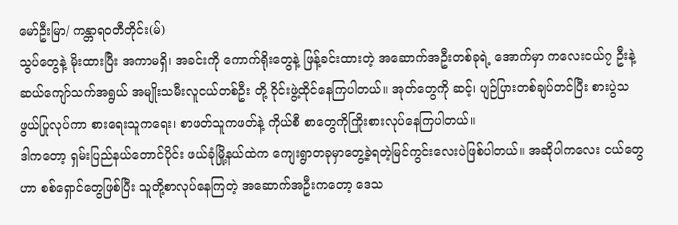မော်ဦးမြာ/ ကန္တာရဝတီတိုင်း(မ်)
သွပ်တွေနဲ့ မိုးထားပြီး အကာမရှိ၊ အခင်းကို ကောက်ရိုးတွေနဲ့ ဖြန့်ခင်းထားတဲ့ အဆောက်အဦးတစ်ခုရဲ့ အောက်မှာ ကလေးငယ်၇ ဦးနဲ့ ဆယ်ကျော်သက်အရွယ် အမျိုးသမီးလူငယ်တစ်ဦး တို့ ဝိုင်းဖွဲ့ထိုင်နေကြပါတယ်။ အုတ်တွေကို ဆင့်၊ ပျဉ်ပြားတစ်ချပ်တင်ပြီး စားပွဲသဖွယ်ပြုလုပ်ကာ စားရေးသူကရေး၊ စာဖတ်သူကဖတ်နဲ့ ကိုယ်စီ စာတွေကိုကြိုးစားလုပ်နေကြပါတယ်။
ဒါကတော့ ရှမ်းပြည်နယ်တောင်ပိုင်း ဖယ်ခုံမြို့နယ်ထဲက ကျေးရွာတခုမှာတွေ့ခဲ့ရတဲ့မြင်ကွင်းလေးပဲဖြစ်ပါတယ်။ အဆိုပါကလေး ငယ်တွေဟာ စစ်ရှောင်တွေဖြစ်ပြီး သူတို့စာလုပ်နေကြတဲ့ အဆောက်အဦးကတော့ ဒေသ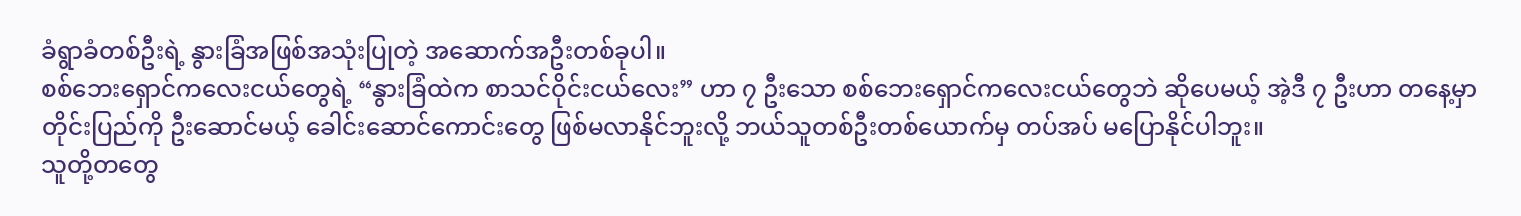ခံရွာခံတစ်ဦးရဲ့ နွားခြံအဖြစ်အသုံးပြုတဲ့ အဆောက်အဦးတစ်ခုပါ။
စစ်ဘေးရှောင်ကလေးငယ်တွေရဲ့ “နွားခြံထဲက စာသင်ဝိုင်းငယ်လေး” ဟာ ၇ ဦးသော စစ်ဘေးရှောင်ကလေးငယ်တွေဘဲ ဆိုပေမယ့် အဲ့ဒီ ၇ ဦးဟာ တနေ့မှာ တိုင်းပြည်ကို ဦးဆောင်မယ့် ခေါင်းဆောင်ကောင်းတွေ ဖြစ်မလာနိုင်ဘူးလို့ ဘယ်သူတစ်ဦးတစ်ယောက်မှ တပ်အပ် မပြောနိုင်ပါဘူး။
သူတို့တတွေ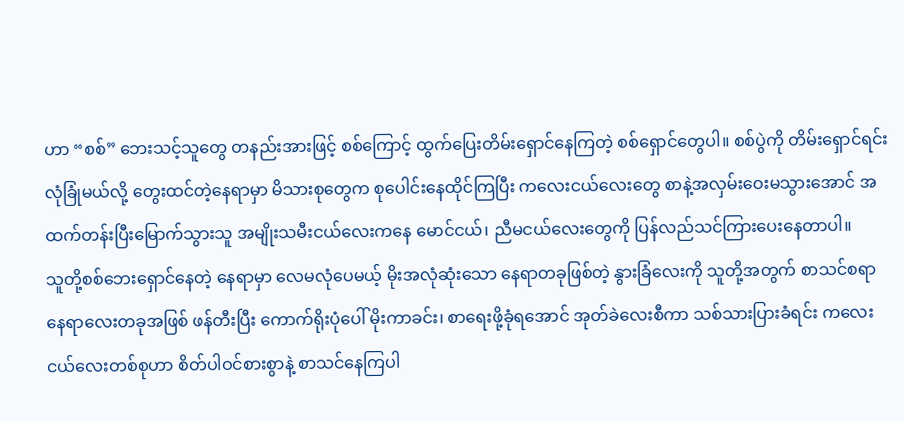ဟာ “စစ်” ဘေးသင့်သူတွေ တနည်းအားဖြင့် စစ်ကြောင့် ထွက်ပြေးတိမ်းရှောင်နေကြတဲ့ စစ်ရှောင်တွေပါ။ စစ်ပွဲကို တိမ်းရှောင်ရင်း လုံခြုံမယ်လို့ တွေးထင်တဲ့နေရာမှာ မိသားစုတွေက စုပေါင်းနေထိုင်ကြပြီး ကလေးငယ်လေးတွေ စာနဲ့အလှမ်းဝေးမသွားအောင် အထက်တန်းပြီးမြောက်သွားသူ အမျိုးသမီးငယ်လေးကနေ မောင်ငယ်၊ ညီမငယ်လေးတွေကို ပြန်လည်သင်ကြားပေးနေတာပါ။
သူတို့စစ်ဘေးရှောင်နေတဲ့ နေရာမှာ လေမလုံပေမယ့် မိုးအလုံဆုံးသော နေရာတခုဖြစ်တဲ့ နွားခြံလေးကို သူတို့အတွက် စာသင်စရာနေရာလေးတခုအဖြစ် ဖန်တီးပြီး ကောက်ရိုးပုံပေါ် မိုးကာခင်း၊ စာရေးဖို့ခုံရအောင် အုတ်ခဲလေးစီကာ သစ်သားပြားခံရင်း ကလေးငယ်လေးတစ်စုဟာ စိတ်ပါဝင်စားစွာနဲ့ စာသင်နေကြပါ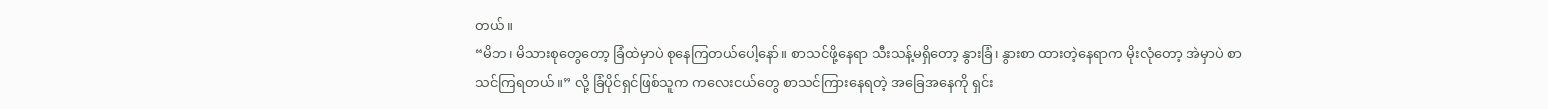တယ်။
“မိဘ၊ မိသားစုတွေတော့ ခြံထဲမှာပဲ စုနေကြတယ်ပေါ့နော်။ စာသင်ဖို့နေရာ သီးသန့်မရှိတော့ နွားခြံ၊ နွားစာ ထားတဲ့နေရာက မိုးလုံတော့ အဲမှာပဲ စာသင်ကြရတယ်။” လို့ ခြံပိုင်ရှင်ဖြစ်သူက ကလေးငယ်တွေ စာသင်ကြားနေရတဲ့ အခြေအနေကို ရှင်း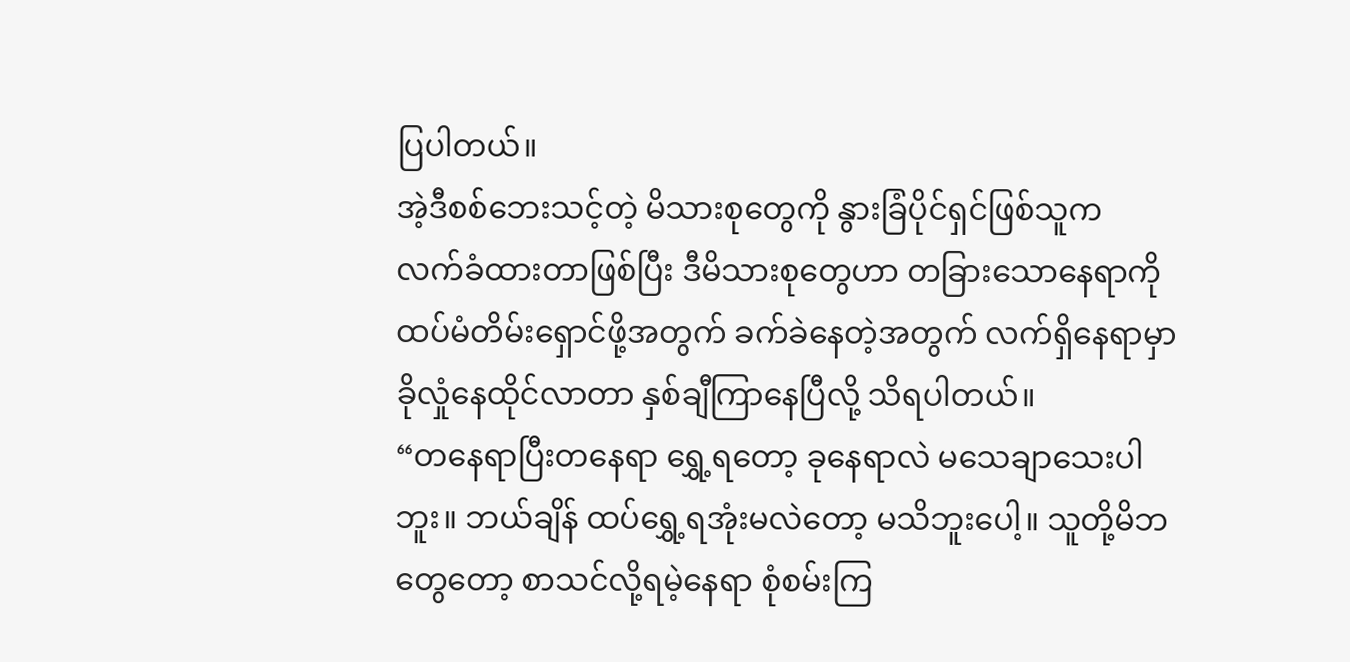ပြပါတယ်။
အဲ့ဒီစစ်ဘေးသင့်တဲ့ မိသားစုတွေကို နွားခြံပိုင်ရှင်ဖြစ်သူက လက်ခံထားတာဖြစ်ပြီး ဒီမိသားစုတွေဟာ တခြားသောနေရာကို ထပ်မံတိမ်းရှောင်ဖို့အတွက် ခက်ခဲနေတဲ့အတွက် လက်ရှိနေရာမှာ ခိုလှုံနေထိုင်လာတာ နှစ်ချီကြာနေပြီလို့ သိရပါတယ်။
“တနေရာပြီးတနေရာ ရွှေ့ရတော့ ခုနေရာလဲ မသေချာသေးပါဘူး။ ဘယ်ချိန် ထပ်ရွှေ့ရအုံးမလဲတော့ မသိဘူးပေါ့။ သူတို့မိဘတွေတော့ စာသင်လို့ရမဲ့နေရာ စုံစမ်းကြ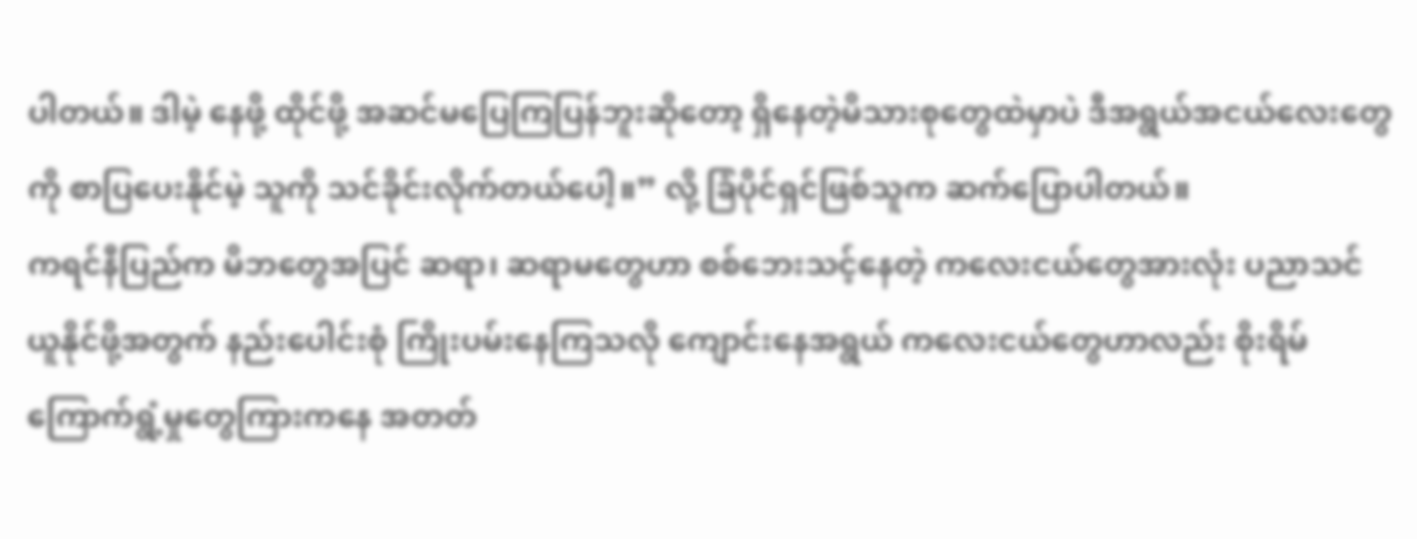ပါတယ်။ ဒါမဲ့ နေဖို့ ထိုင်ဖို့ အဆင်မပြေကြပြန်ဘူးဆိုတော့ ရှိနေတဲ့မိသားစုတွေထဲမှာပဲ ဒီအရွယ်အငယ်လေးတွေကို စာပြပေးနိုင်မဲ့ သူကို သင်ခိုင်းလိုက်တယ်ပေါ့။” လို့ ခြံပိုင်ရှင်ဖြစ်သူက ဆက်ပြောပါတယ်။
ကရင်နီပြည်က မိဘတွေအပြင် ဆရာ၊ ဆရာမတွေဟာ စစ်ဘေးသင့်နေတဲ့ ကလေးငယ်တွေအားလုံး ပညာသင်ယူနိုင်ဖို့အတွက် နည်းပေါင်းစုံ ကြိုးပမ်းနေကြသလို ကျောင်းနေအရွယ် ကလေးငယ်တွေဟာလည်း စိုးရိမ်ကြောက်ရွံ့မှုတွေကြားကနေ အတတ်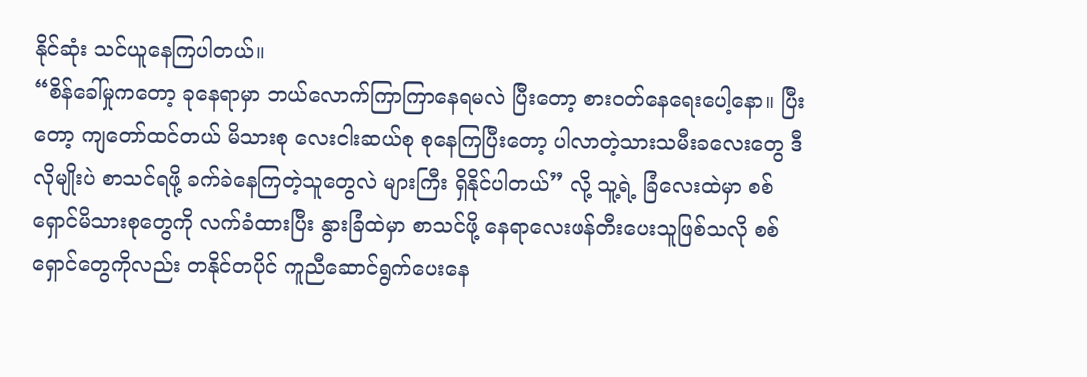နိုင်ဆုံး သင်ယူနေကြပါတယ်။
“စိန်ခေါ်မှုကတော့ ခုနေရာမှာ ဘယ်လောက်ကြာကြာနေရမလဲ ပြီးတော့ စားဝတ်နေရေးပေါ့နော။ ပြီးတော့ ကျတော်ထင်တယ် မိသားစု လေးငါးဆယ်စု စုနေကြပြီးတော့ ပါလာတဲ့သားသမီးခလေးတွေ ဒီလိုမျိုးပဲ စာသင်ရဖို့ ခက်ခဲနေကြတဲ့သူတွေလဲ များကြီး ရှိနိုင်ပါတယ်” လို့ သူ့ရဲ့ ခြံလေးထဲမှာ စစ်ရှောင်မိသားစုတွေကို လက်ခံထားပြီး နွားခြံထဲမှာ စာသင်ဖို့ နေရာလေးဖန်တီးပေးသူဖြစ်သလို စစ်ရှောင်တွေကိုလည်း တနိုင်တပိုင် ကူညီဆောင်ရွက်ပေးနေ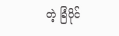တဲ့ ခြံပိုင်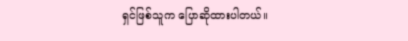ရှင်ဖြစ်သူက ပြောဆိုထားပါတယ်။